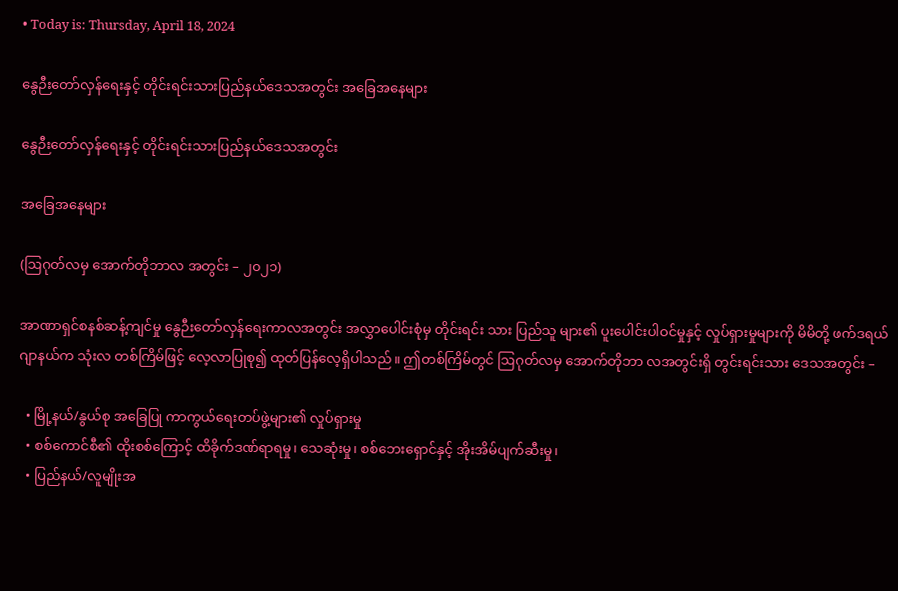• Today is: Thursday, April 18, 2024

နွေဉီးတော်လှန်ရေးနှင့် တိုင်းရင်းသားပြည်နယ်ဒေသအတွင်း အခြေအနေများ

နွေဉီးတော်လှန်ရေးနှင့် တိုင်းရင်းသားပြည်နယ်ဒေသအတွင်း

အခြေအနေများ

(ဩဂုတ်လမှ အောက်တိုဘာလ အတွင်း – ၂၀၂၁)

အာဏာရှင်စနစ်ဆန့်ကျင်မှု နွေဉီးတော်လှန်ရေးကာလအတွင်း အလွှာပေါင်းစုံမှ တိုင်းရင်း သား ပြည်သူ များ၏ ပူးပေါင်းပါဝင်မှုနှင့် လှုပ်ရှားမှုများကို မိမိတို့ ဖက်ဒရယ်ဂျာနယ်က သုံးလ တစ်ကြိမ်ဖြင့် လေ့လာပြုစု၍ ထုတ်ပြန်လေ့ရှိပါသည်။ ဤတစ်ကြိမ်တွင် ဩဂုတ်လမှ အောက်တိုဘာ လအတွင်းရှိ တွင်းရင်းသား ဒေသအတွင်း –

  • မြို့နယ်/နွယ်စု အခြေပြု ကာကွယ်ရေးတပ်ဖွဲ့များ၏ လှုပ်ရှားမှု
  • စစ်ကောင်စီ၏ ထိုးစစ်ကြောင့် ထိခိုက်ဒဏ်ရာရမှု၊ သေဆုံးမှု၊ စစ်ဘေးရှောင်နှင့် အိုးအိမ်ပျက်ဆီးမှု၊
  • ပြည်နယ်/လူမျိုးအ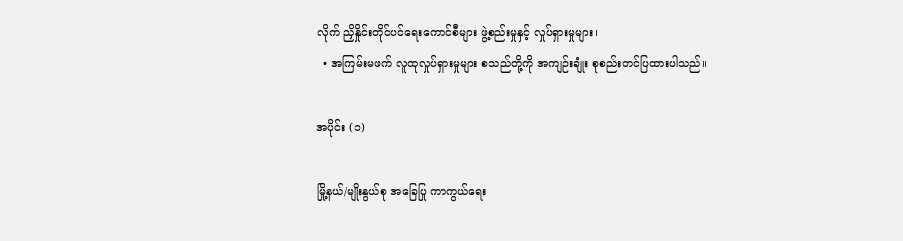လိုက် ညှိနှိုင်းတိုင်ပင်ရေးကောင်စီများ ဖွဲ့စည်းမှုနှင့် လှုပ်ရှားမှုများ၊
  • အကြမ်းမဖက် လူထုလှုပ်ရှားမှုများ စသည်တို့ကို အကျဉ်းချုံး စုစည်းတင်ပြထားပါသည်။

အပိုင်း (၁)

မြို့နယ်/မျိုးနွယ်စု အခြေပြု ကာကွယ်ရေး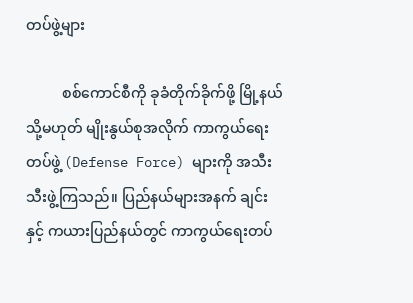တပ်ဖွဲ့များ

          စစ်ကောင်စီကို ခုခံတိုက်ခိုက်ဖို့ မြို့နယ် သို့မဟုတ် မျိုးနွယ်စုအလိုက် ကာကွယ်ရေး တပ်ဖွဲ့ (Defense Force) များကို အသီးသီးဖွဲ့ကြသည်။ ပြည်နယ်များအနက် ချင်းနှင့် ကယားပြည်နယ်တွင် ကာကွယ်ရေးတပ်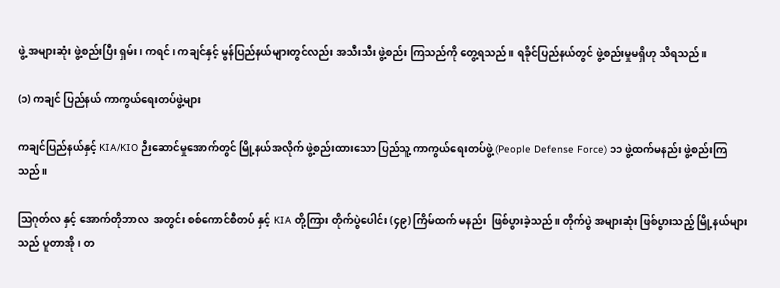ဖွဲ့ အများဆုံး ဖွဲ့စည်းပြီး ရှမ်း၊ ကရင်၊ ကချင်နှင့် မွန်ပြည်နယ်များတွင်လည်း အသီးသီး ဖွဲ့စည်း ကြသည်ကို တွေ့ရသည်။ ရခိုင်ပြည်နယ်တွင် ဖွဲ့စည်းမှုမရှိဟု သိရသည်။

(၁) ကချင် ပြည်နယ် ကာကွယ်ရေးတပ်ဖွဲ့များ

ကချင်ပြည်နယ်နှင့် KIA/KIO ဉီးဆောင်မှုအောက်တွင် မြို့နယ်အလိုက် ဖွဲ့စည်းထားသော ပြည်သူ့ ကာကွယ်ရေးတပ်ဖွဲ့ (People Defense Force) ၁၁ ဖွဲ့ထက်မနည်း ဖွဲ့စည်းကြသည်။

ဩဂုတ်လ နှင့် အောက်တိုဘာလ  အတွင်း စစ်ကောင်စီတပ် နှင့် KIA တို့ကြား တိုက်ပွဲပေါင်း (၄၉) ကြိမ်ထက် မနည်း  ဖြစ်ပွားခဲ့သည်။ တိုက်ပွဲ အများဆုံး ဖြစ်ပွားသည့် မြို့နယ်များသည် ပူတာအို၊ တ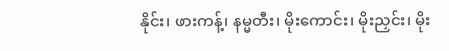နိုင်း၊ ဖားကန့်၊ နမ္မတီး၊ မိုးကောင်း၊ မိုးညှင်း၊ မိုး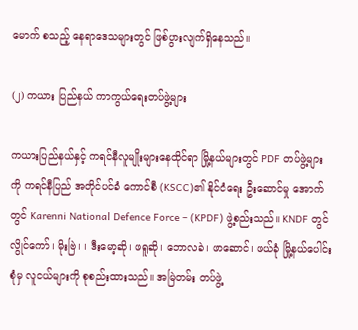မောက် စသည့် နေရာဒေသများတွင် ဖြစ်ပွားလျက်ရှိနေသည်။

(၂) ကယား ပြည်နယ် ကာကွယ်ရေးတပ်ဖွဲ့များ

ကယားပြည်နယ်နှင့် ကရင်နီလူမျိုးများနေထိုင်ရာ မြို့နယ်များတွင် PDF တပ်ဖွဲ့များကို ကရင်နီပြည် အတိုင်ပင်ခံ ကောင်စီ (KSCC)၏ နိုင်ငံရေး ဦးဆောင်မှု အောက်တွင် Karenni National Defence Force – (KPDF) ဖွဲ့စည်းသည်။ KNDF တွင် လွိုင်ကော်၊ မိုးဗြဲ၊ ၊ ဒီးမော့ဆို၊ ဖရူဆို၊ ဘောလခဲ၊ ဖာဆောင်၊ ဖယ်ခုံ မြို့နယ်ပေါင်းစုံမှ လူငယ်များကို စုစည်းထားသည်။ အမြဲတမ်း တပ်ဖွဲ့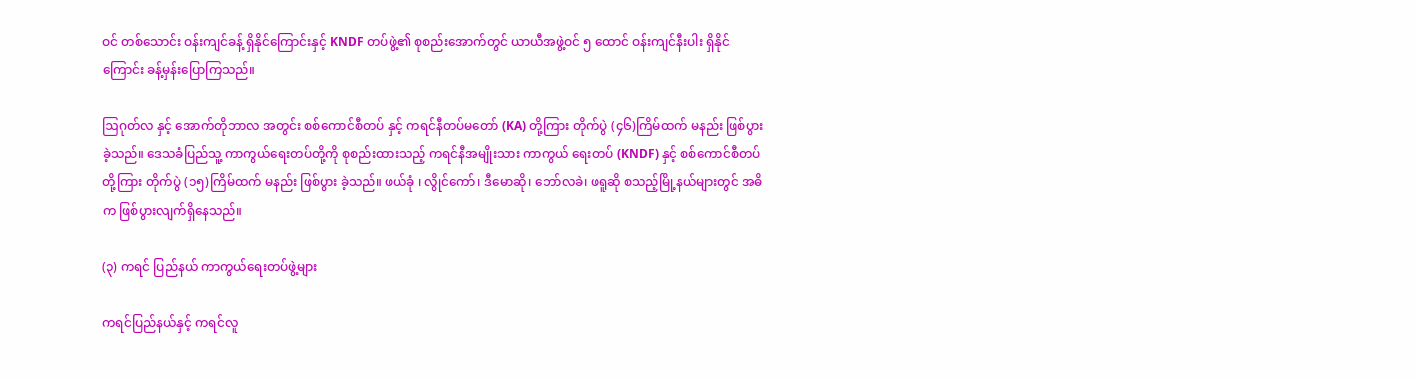ဝင် တစ်သောင်း ဝန်းကျင်ခန့် ရှိနိုင်ကြောင်းနှင့် KNDF တပ်ဖွဲ့၏ စုစည်းအောက်တွင် ယာယီအဖွဲ့ဝင် ၅ ထောင် ဝန်းကျင်နီးပါး ရှိနိုင်ကြောင်း ခန့်မှန်းပြောကြသည်။

ဩဂုတ်လ နှင့် အောက်တိုဘာလ အတွင်း စစ်ကောင်စီတပ် နှင့် ကရင်နီတပ်မတော် (KA) တို့ကြား တိုက်ပွဲ (၄၆)ကြိမ်ထက် မနည်း ဖြစ်ပွားခဲ့သည်။ ဒေသခံပြည်သူ့ ကာကွယ်ရေးတပ်တို့ကို စုစည်းထားသည့် ကရင်နီအမျိုးသား ကာကွယ် ရေးတပ် (KNDF) နှင့် စစ်ကောင်စီတပ်တို့ကြား တိုက်ပွဲ (၁၅)ကြိမ်ထက် မနည်း ဖြစ်ပွား ခဲ့သည်။ ဖယ်ခုံ ၊ လွိုင်ကော်၊ ဒီမောဆို၊ ဘော်လခဲ၊ ဖရူဆို စသည့်မြို့နယ်များတွင် အဓိက ဖြစ်ပွားလျက်ရှိနေသည်။

(၃) ကရင် ပြည်နယ် ကာကွယ်ရေးတပ်ဖွဲ့များ

ကရင်ပြည်နယ်နှင့် ကရင်လူ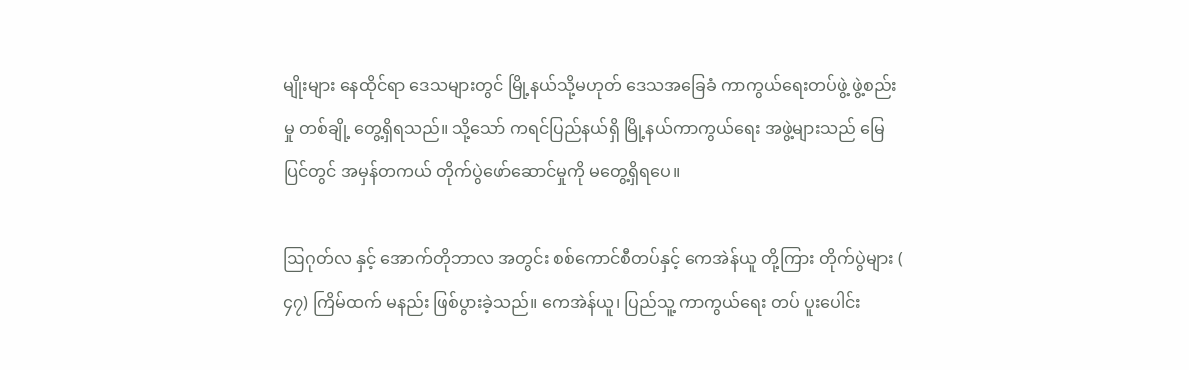မျိုးများ နေထိုင်ရာ ဒေသများတွင် မြို့နယ်သို့မဟုတ် ဒေသအခြေခံ ကာကွယ်ရေးတပ်ဖွဲ့ ဖွဲ့စည်းမှု တစ်ချို့ တွေ့ရှိရသည်။ သို့သော် ကရင်ပြည်နယ်ရှိ မြို့နယ်ကာကွယ်ရေး အဖွဲ့များသည် မြေပြင်တွင် အမှန်တကယ် တိုက်ပွဲဖော်ဆောင်မှုကို မတွေ့ရှိရပေ။

ဩဂုတ်လ နှင့် အောက်တိုဘာလ အတွင်း စစ်ကောင်စီတပ်နှင့် ကေအဲန်ယူ တို့ကြား တိုက်ပွဲများ ( ၄၇) ကြိမ်ထက် မနည်း ဖြစ်ပွားခဲ့သည်။ ကေအဲန်ယူ၊ ပြည်သူ့ ကာကွယ်ရေး တပ် ပူးပေါင်း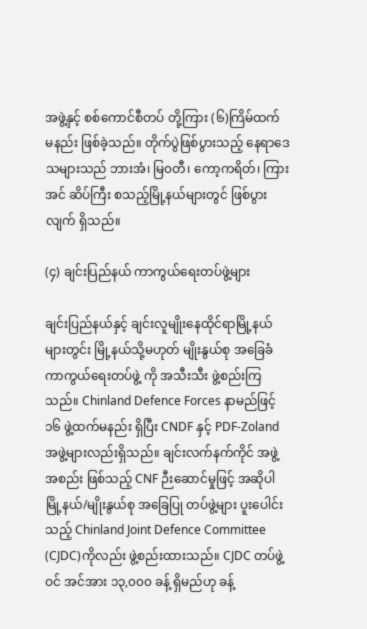အဖွဲ့နှင့် စစ်ကောင်စီတပ် တို့ကြား (၆)ကြိမ်ထက် မနည်း ဖြစ်ခဲ့သည်။ တိုက်ပွဲဖြစ်ပွားသည့် နေရာဒေသများသည် ဘားအံ၊ မြ၀တီ၊ ကော့ကရိတ်၊ ကြားအင် ဆိပ်ကြီး စသည့်မြို့နယ်များတွင် ဖြစ်ပွားလျက် ရှိသည်။

(၄) ချင်းပြည်နယ် ကာကွယ်ရေးတပ်ဖွဲ့များ

ချင်းပြည်နယ်နှင့် ချင်းလူမျိုးနေထိုင်ရာမြို့နယ်များတွင်း မြို့နယ်သို့မဟုတ် မျိုးနွယ်စု အခြေခံ ကာကွယ်ရေးတပ်ဖွဲ့ ကို အသီးသီး ဖွဲ့စည်းကြသည်။ Chinland Defence Forces နာမည်ဖြင့် ၁၆ ဖွဲ့ထက်မနည်း ရှိပြီး CNDF နှင့် PDF-Zoland အဖွဲ့များလည်းရှိသည်။ ချင်းလက်နက်ကိုင် အဖွဲ့အစည်း ဖြစ်သည့် CNF ဉီးဆောင်မှုဖြင့် အဆိုပါ မြို့နယ်/မျိုးနွယ်စု အခြေပြု တပ်ဖွဲ့များ ပူးပေါင်းသည့် Chinland Joint Defence Committee (CJDC)ကိုလည်း ဖွဲ့စည်းထားသည်။ CJDC တပ်ဖွဲ့ဝင် အင်အား ၁၃,၀၀၀ ခန့် ရှိမည်ဟု ခန့်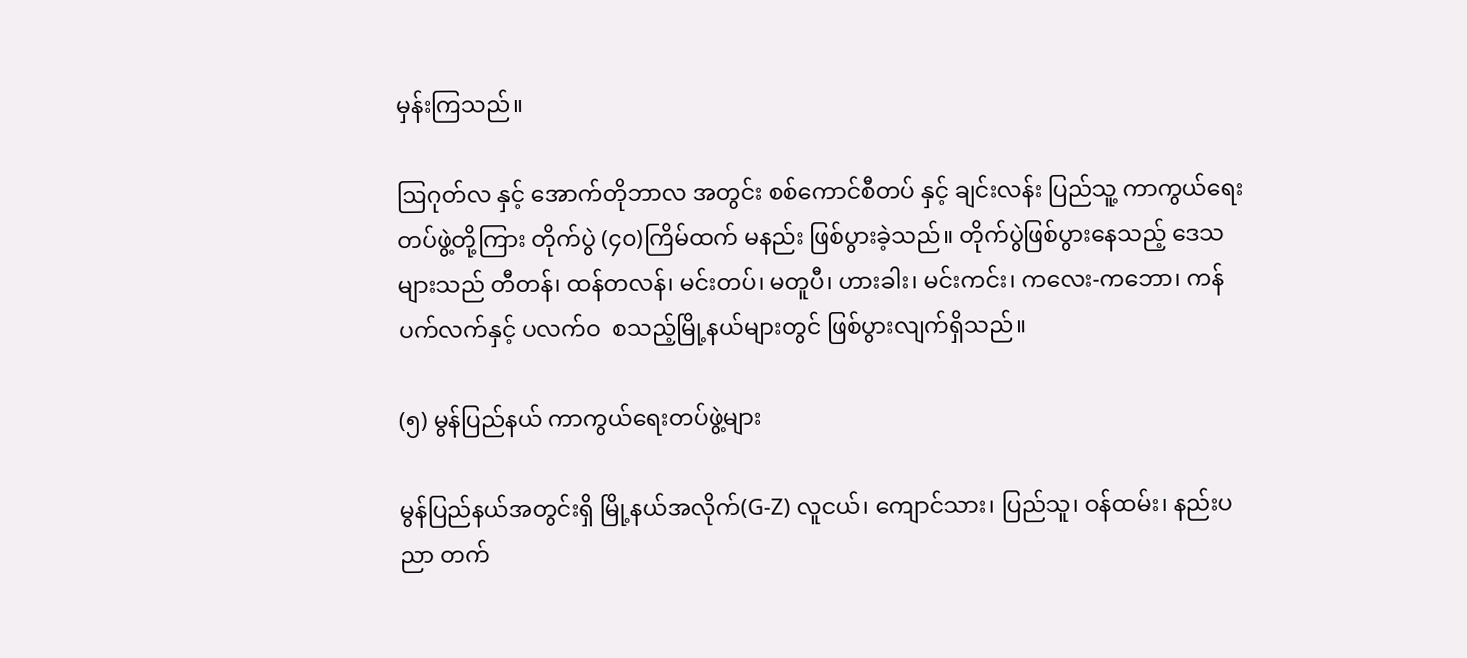မှန်းကြသည်။

ဩဂုတ်လ နှင့် အောက်တိုဘာလ အတွင်း စစ်ကောင်စီတပ် နှင့် ချင်းလန်း ပြည်သူ့ ကာကွယ်ရေး တပ်ဖွဲ့တို့ကြား တိုက်ပွဲ (၄၀)ကြိမ်ထက် မနည်း ဖြစ်ပွားခဲ့သည်။ တိုက်ပွဲဖြစ်ပွားနေသည့် ဒေသများသည် တီတန်၊ ထန်တလန်၊ မင်းတပ်၊ မတူပီ၊ ဟားခါး၊ မင်းကင်း၊ ကလေး-ကဘော၊ ကန်ပက်လက်နှင့် ပလက်ဝ  စသည့်မြို့နယ်များတွင် ဖြစ်ပွားလျက်ရှိသည်။

(၅) မွန်ပြည်နယ် ကာကွယ်ရေးတပ်ဖွဲ့များ

မွန်ပြည်နယ်အတွင်းရှိ မြို့နယ်အလိုက်(G-Z) လူငယ်၊ ကျောင်သား၊ ပြည်သူ၊ ဝန်ထမ်း၊ နည်းပညာ တက်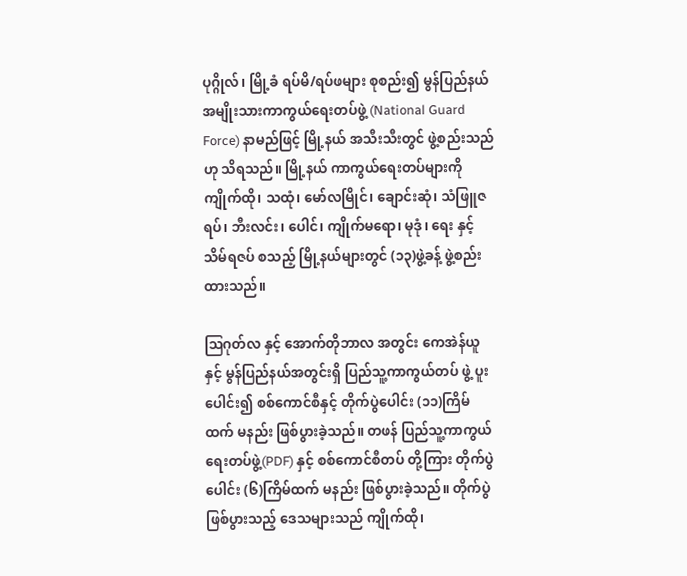ပုဂ္ဂိုလ်၊ မြို့ခံ ရပ်မိ/ရပ်ဖများ စုစည်း၍ မွန်ပြည်နယ် အမျိုးသားကာကွယ်ရေးတပ်ဖွဲ့ (National Guard Force) နာမည်ဖြင့် မြို့နယ် အသီးသီးတွင် ဖွဲ့စည်းသည်ဟု သိရသည်။ မြို့နယ် ကာကွယ်ရေးတပ်များကို ကျိုက်ထို၊ သထုံ၊ ‌မော်လမြိုင်၊ ချောင်းဆုံ၊ သံဖြူဇရပ်၊ ဘီးလင်း၊ ‌‌ပေါင်၊ ကျိုက်မရော၊ မုဒုံ၊ ရေး နှင့် သိမ်ရဇပ် စသည့် မြို့နယ်များတွင် (၁၃)ဖွဲ့ခန့် ဖွဲ့စည်းထားသည်။

ဩဂုတ်လ နှင့် အောက်တိုဘာလ အတွင်း ကေအဲန်ယူနှင့် မွန်ပြည်နယ်အတွင်းရှိ ပြည်သူ့ကာကွယ်တပ် ဖွဲ့ ပူးပေါင်း၍ စစ်ကောင်စီနှင့် တိုက်ပွဲပေါင်း (၁၁)ကြိမ်ထက် မနည်း ဖြစ်ပွားခဲ့သည်။ တဖန် ပြည်သူ့ကာကွယ် ရေးတပ်ဖွဲ့(PDF) နှင့် စစ်ကောင်စီတပ် တို့ကြား တိုက်ပွဲပေါင်း (၆)ကြိမ်ထက် မနည်း ဖြစ်ပွားခဲ့သည်။ တိုက်ပွဲဖြစ်ပွားသည့် ဒေသများသည် ကျိုက်ထို၊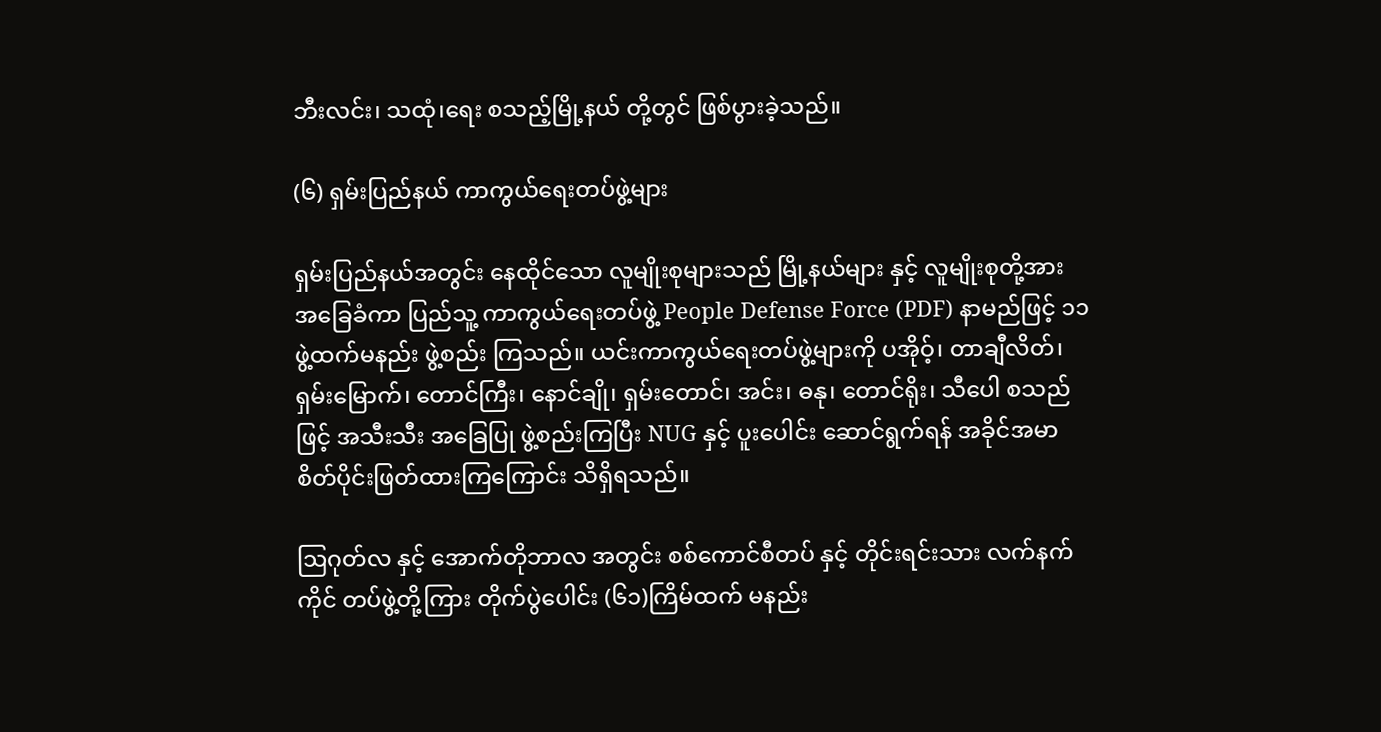ဘီးလင်း၊ သထုံ၊ရေး စသည့်မြို့နယ် တို့တွင် ဖြစ်ပွားခဲ့သည်။

(၆) ရှမ်းပြည်နယ် ကာကွယ်ရေးတပ်ဖွဲ့များ

ရှမ်းပြည်နယ်အတွင်း နေထိုင်သော လူမျိုးစုများသည် မြို့နယ်များ နှင့် လူမျိုးစုတို့အား အခြေခံကာ ပြည်သူ့ ကာကွယ်ရေးတပ်ဖွဲ့ People Defense Force (PDF) နာမည်ဖြင့် ၁၁ ဖွဲ့ထက်မနည်း ဖွဲ့စည်း ကြသည်။ ယင်းကာကွယ်ရေးတပ်ဖွဲ့များကို ပအိုဝ့်၊ တာချီလိတ်၊ ရှမ်းမြောက်၊ တောင်ကြီး၊ နောင်ချို၊ ရှမ်းတောင်၊ အင်း၊ ဓနု၊ တောင်ရိုး၊ သီပေါ စသည်ဖြင့် အသီးသီး အခြေပြု ဖွဲ့စည်းကြပြီး NUG နှင့် ပူးပေါင်း ဆောင်ရွက်ရန် အခိုင်အမာ စိတ်ပိုင်းဖြတ်ထားကြကြောင်း သိရှိရသည်။

ဩဂုတ်လ နှင့် အောက်တိုဘာလ အတွင်း စစ်ကောင်စီတပ် နှင့် တိုင်းရင်းသား လက်နက်ကိုင် တပ်ဖွဲ့တို့ကြား တိုက်ပွဲပေါင်း (၆၁)ကြိမ်ထက် မနည်း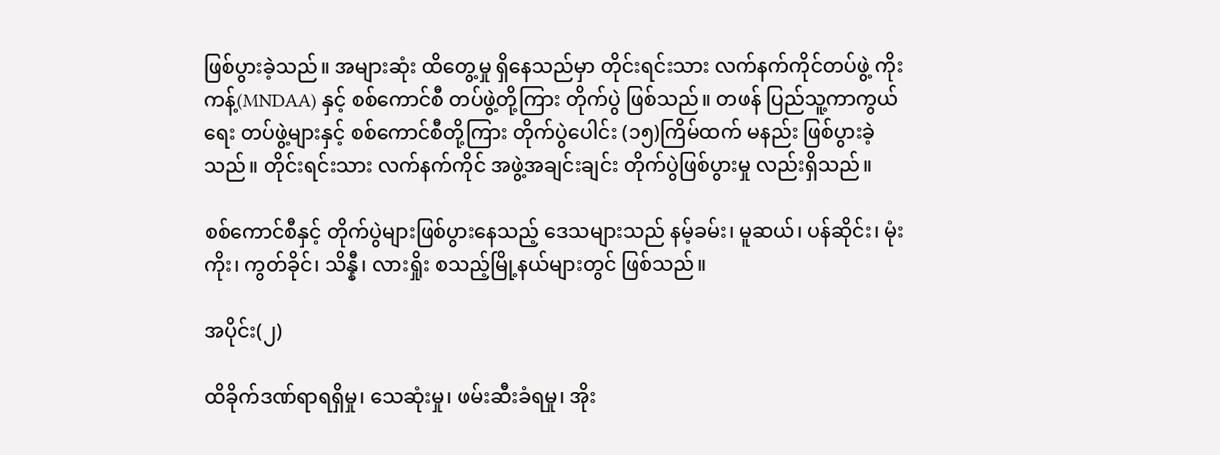ဖြစ်ပွားခဲ့သည်။ အများဆုံး ထိတွေ့မှု ရှိနေသည်မှာ တိုင်းရင်းသား လက်နက်ကိုင်တပ်ဖွဲ့ ကိုးကန့်(MNDAA) နှင့် စစ်ကောင်စီ တပ်ဖွဲ့တို့ကြား တိုက်ပွဲ ဖြစ်သည်။ တဖန် ပြည်သူ့ကာကွယ်ရေး တပ်ဖွဲ့များနှင့် စစ်ကောင်စီတို့ကြား တိုက်ပွဲပေါင်း (၁၅)ကြိမ်ထက် မနည်း ဖြစ်ပွားခဲ့သည်။ တိုင်းရင်းသား လက်နက်ကိုင် အဖွဲ့အချင်းချင်း တိုက်ပွဲဖြစ်ပွားမှု လည်းရှိသည်။

စစ်ကောင်စီနှင့် တိုက်ပွဲများဖြစ်ပွားနေသည့် ဒေသများသည် နမ့်ခမ်း၊ မူဆယ်၊ ပန်ဆိုင်း၊ မုံးကိုး၊ ကွတ်ခိုင်၊ သိန္နီ၊ လားရှိုး စသည့်မြို့နယ်များတွင် ဖြစ်သည်။

အပိုင်း(၂)

ထိခိုက်ဒဏ်ရာရရှိမှု၊ သေဆုံးမှု၊ ဖမ်းဆီးခံရမှု၊ အိုး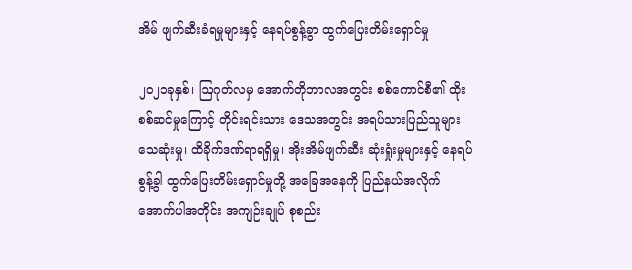အိမ် ဖျက်ဆီးခံရမှုများနှင့် နေရပ်စွန့်ခွာ ထွက်ပြေးတိမ်းရှောင်မှု

၂၀၂၁ခုနှစ်၊ ဩဂုတ်လမှ အောက်တိုဘာလအတွင်း စစ်ကောင်စီ၏ ထိုးစစ်ဆင်မှုကြောင့် တိုင်းရင်းသား ဒေသအတွင်း အရပ်သားပြည်သူများ သေဆုံးမှု၊ ထိခိုက်ဒဏ်ရာရရှိမှု၊ အိုးအိမ်ဖျက်ဆီး ဆုံးရှုံးမှုများနှင့် နေရပ်စွန့်ခွါ ထွက်ပြေးတိမ်းရှောင်မှုတို့ အခြေအနေကို ပြည်နယ်အလိုက် အောက်ပါအတိုင်း အကျဉ်းချုပ် စုစည်း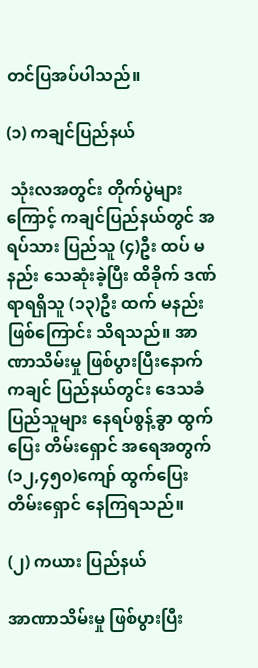တင်ပြအပ်ပါသည်။

(၁) ကချင်ပြည်နယ်

 သုံးလအတွင်း တိုက်ပွဲများကြောင့် ကချင်ပြည်နယ်တွင် အရပ်သား ပြည်သူ (၄)ဦး ထပ် မနည်း သေဆုံးခဲ့ပြီး ထိခိုက် ဒဏ်ရာရရှိသူ (၁၃)ဦး ထက် မနည်း ဖြစ်ကြောင်း သိရသည်။ အာဏာသိမ်းမှု ဖြစ်ပွားပြီးနောက် ကချင် ပြည်နယ်တွင်း ဒေသခံ ပြည်သူများ နေရပ်စွန့်ခွာ ထွက်ပြေး တိမ်းရှောင် အရေအတွက် (၁၂,၄၅၀)ကျော် ထွက်ပြေးတိမ်းရှောင် နေကြရသည်။

(၂) ကယား ပြည်နယ်

အာဏာသိမ်းမှု ဖြစ်ပွားပြီး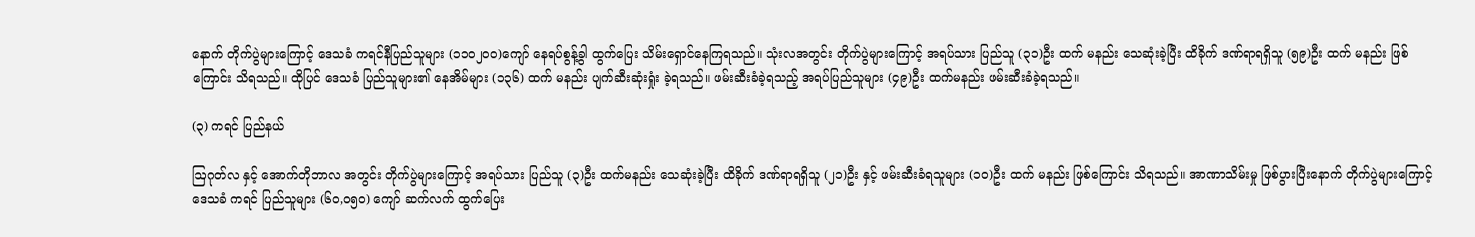နောက် တိုက်ပွဲများကြောင့် ဒေသခံ ကရင်နီပြည်သူများ (၁၁၀၂၀၀)ကျော် နေရပ်စွန့်ခွါ ထွက်ပြေး သိမ်းရှောင်နေကြရသည်။ သုံးလအတွင်း တိုက်ပွဲများကြောင့် အရပ်သား ပြည်သူ (၃၁)ဦး ထက် မနည်း သေဆုံးခဲ့ပြီး ထိခိုက် ဒဏ်ရာရရှိသူ (၅၉)ဦး ထက် မနည်း ဖြစ်ကြောင်း သိရသည်။ ထိုပြင် ဒေသခံ ပြည်သူများ၏ နေအိမ်များ (၁၃၆) ထက် မနည်း ပျက်ဆီးဆုံးရှုံး ခဲ့ရသည်။ ဖမ်းဆီးခံခဲ့ရသည့် အရပ်ပြည်သူများ (၄၉)ဦး ထက်မနည်း ဖမ်းဆီးခံခဲ့ရသည်။

(၃) ကရင် ပြည်နယ်

ဩဂုတ်လ နှင့် အောက်တိုဘာလ အတွင်း တိုက်ပွဲများကြောင့် အရပ်သား ပြည်သူ (၃)ဦး ထက်မနည်း သေဆုံးခဲ့ပြီး ထိခိုက် ဒဏ်ရာရရှိသူ (၂၁)ဦး နှင့် ဖမ်းဆီးခံရသူများ (၁၀)ဦး ထက် မနည်း ဖြစ်ကြောင်း သိရသည်။ အာဏာသိမ်းမှု ဖြစ်ပွားပြီးနောက် တိုက်ပွဲများကြောင့် ဒေသခံ ကရင် ပြည်သူများ (၆၀,၀၅၀) ကျော် ဆက်လက် ထွက်ပြေး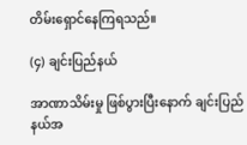တိမ်းရှောင်နေကြရသည်။

(၄) ချင်းပြည်နယ်

အာဏာသိမ်းမှု ဖြစ်ပွားပြီးနောက် ချင်းပြည်နယ်အ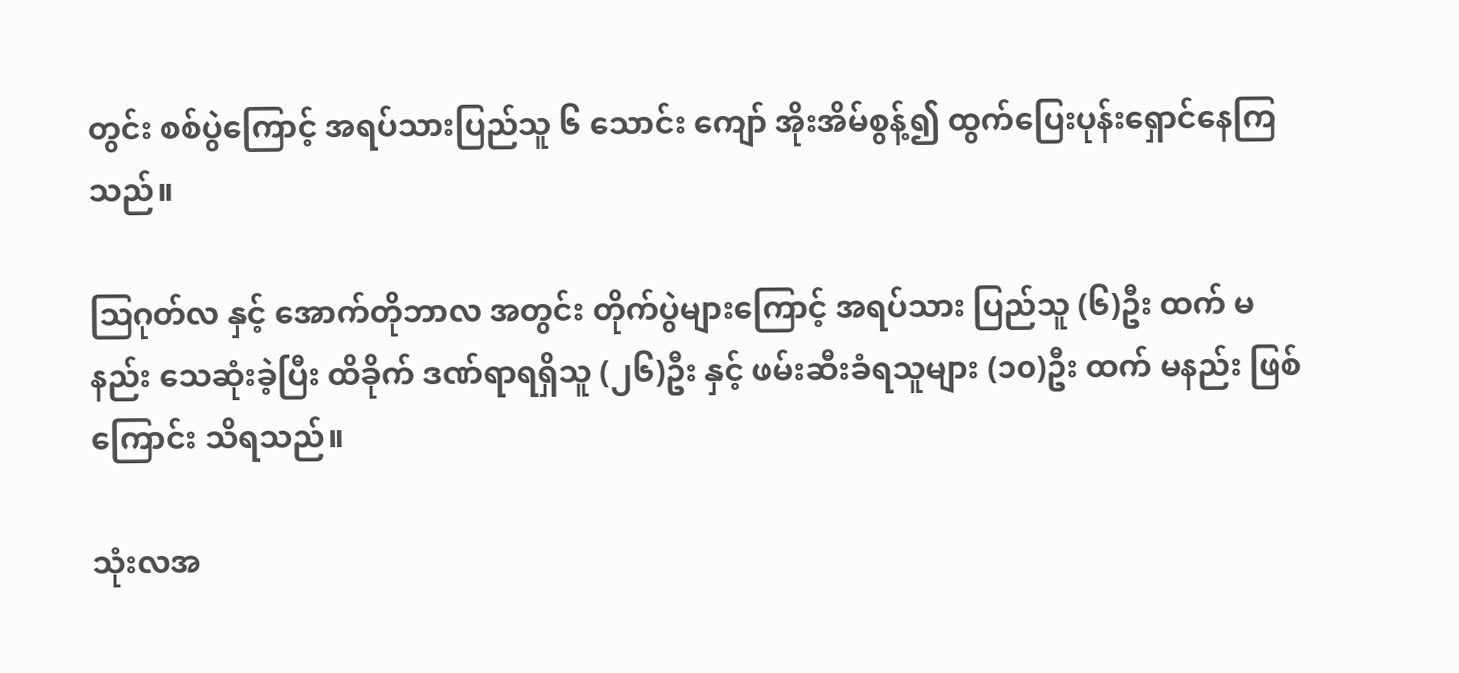တွင်း စစ်ပွဲကြောင့် အရပ်သားပြည်သူ ၆ သောင်း ကျော် အိုးအိမ်စွန့်၍ ထွက်ပြေးပုန်းရှောင်နေကြသည်။

ဩဂုတ်လ နှင့် အောက်တိုဘာလ အတွင်း တိုက်ပွဲများကြောင့် အရပ်သား ပြည်သူ (၆)ဦး ထက် မနည်း သေဆုံးခဲ့ပြီး ထိခိုက် ဒဏ်ရာရရှိသူ (၂၆)ဦး နှင့် ဖမ်းဆီးခံရသူများ (၁၀)ဦး ထက် မနည်း ဖြစ်ကြောင်း သိရသည်။

သုံးလအ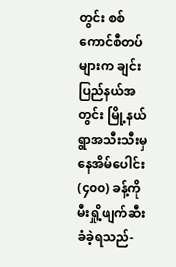တွင်း စစ်ကောင်စီတပ်များက ချင်းပြည်နယ်အတွင်း မြို့နယ် ရွာအသီးသီးမှ နေအိမ်ပေါင်း (၄၀၀) ခန့်ကို မီးရှို့ဖျက်ဆီးခံခဲ့ရသည်-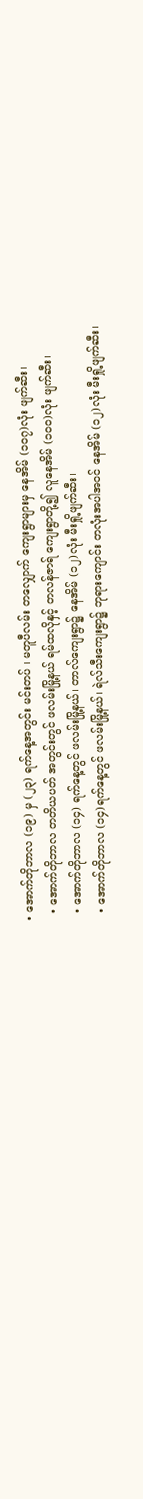• အောက်တိုဘာလ (၁၉) မှ (၂၃) ရက်နေ့အတွင်း မင်းတပ် ၊ မတူပီလမ်း တလျှောက် ကျေးရွာများမှ နေအိမ် (၁၀၇)လုံး ဖျက်ဆီး၊
  • အောက်တိုဘာလ တတိယပတ် အတွင်းတွင် ဖလမ်းမြို့နယ် ရမ်ထလိုနှင့် တလန်ဇာရ် ကျေးရွာတို့၍ လူနေအိမ် (၁၀၀)လုံး ဖျက်ဆီး၊
  • အောက်တိုဘာလ (၁၄) ရက်နေ့တွင် ဖလမ်းမြို့နယ်၊ တာလ်ကျေးရွာ၌ နေအိမ် (၁၂)လုံး မီးရှို့ဖျက်ဆီး၊
  • အောက်တိုဘာလ (၁၄)ရက်နေ့တွင် ဖလမ်းမြို့နယ်၊ ရဲလ်သီးကျေးရွာ၌ ဘုရားကျောင်း တလုံးအပါအဝင် နေအိမ် (၁၂)လုံး မီးရှို့ဖျက်ဆီး၊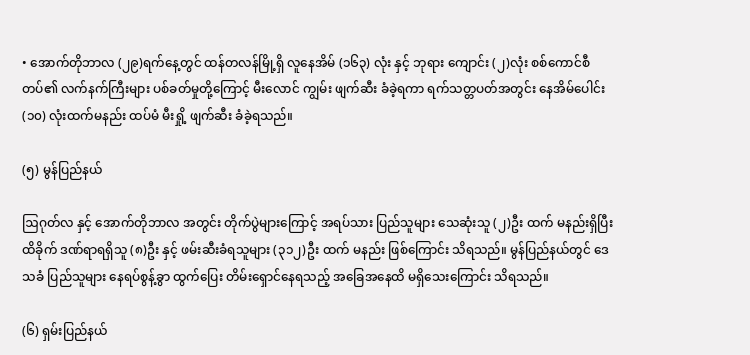• အောက်တိုဘာလ (၂၉)ရက်နေ့တွင် ထန်တလန်မြို့ရှိ လူနေအိမ် (၁၆၃) လုံး နှင့် ဘုရား ကျောင်း (၂)လုံး စစ်ကောင်စီတပ်၏ လက်နက်ကြီးများ ပစ်ခတ်မှုတို့ကြောင့် မီးလောင် ကျွမ်း ဖျက်ဆီး ခံခဲ့ရကာ ရက်သတ္တပတ်အတွင်း နေအိမ်ပေါင်း (၁၀) လုံးထက်မနည်း ထပ်မံ မီးရှို့ ဖျက်ဆီး ခံခဲ့ရသည်။

(၅) မွန်ပြည်နယ်

ဩဂုတ်လ နှင့် အောက်တိုဘာလ အတွင်း တိုက်ပွဲများကြောင့် အရပ်သား ပြည်သူများ သေဆုံးသူ (၂)ဦး ထက် မနည်းရှိပြီး ထိခိုက် ဒဏ်ရာရရှိသူ (၈)ဦး နှင့် ဖမ်းဆီးခံရသူများ (၃၁၂)ဦး ထက် မနည်း ဖြစ်ကြောင်း သိရသည်။ မွန်ပြည်နယ်တွင် ဒေသခံ ပြည်သူများ နေရပ်စွန့်ခွာ ထွက်ပြေး တိမ်းရှောင်နေရသည့် အခြေအနေထိ မရှိသေးကြောင်း သိရသည်။

(၆) ရှမ်းပြည်နယ်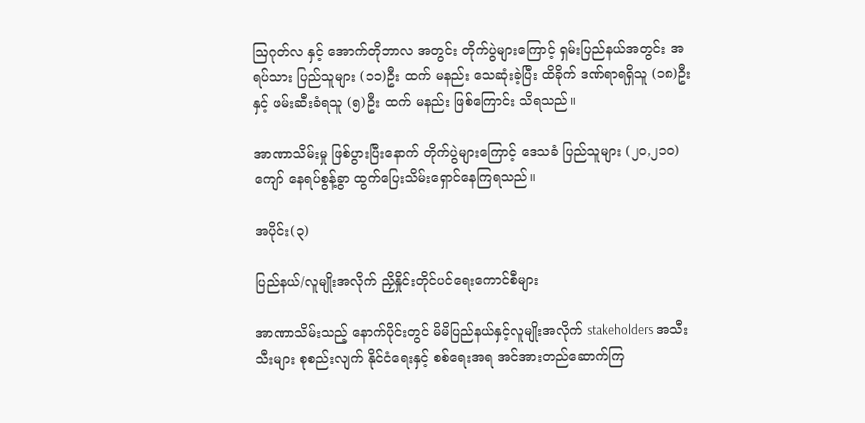ဩဂုတ်လ နှင့် အောက်တိုဘာလ အတွင်း တိုက်ပွဲများကြောင့် ရှမ်းပြည်နယ်အတွင်း အရပ်သား ပြည်သူများ (၁၁)ဦး ထက် မနည်း သေဆုံးခဲ့ပြီး ထိခိုက် ဒဏ်ရာရရှိသူ (၁၈)ဦး နှင့် ဖမ်းဆီးခံရသူ (၅)ဦး ထက် မနည်း ဖြစ်ကြောင်း သိရသည်။

အာဏာသိမ်းမှု ဖြစ်ပွားပြီးနောက် တိုက်ပွဲများကြောင့် ဒေသခံ ပြည်သူများ (၂၀,၂၁၀) ကျော် နေရပ်စွန့်ခွာ ထွက်ပြေးသိမ်းရှောင်နေကြရသည်။

အပိုင်း(၃)

ပြည်နယ်/လူမျိုးအလိုက် ညှိနှိုင်းတိုင်ပင်ရေးကောင်စီများ

အာဏာသိမ်းသည့် နောက်ပိုင်းတွင် မိမိပြည်နယ်နှင့်လူမျိုးအလိုက် stakeholders အသီးသီးများ စုစည်းလျက် နိုင်ငံရေးနှင့် စစ်ရေးအရ အင်အားတည်ဆောက်ကြ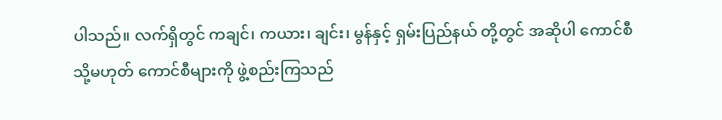ပါသည်။ လက်ရှိတွင် ကချင်၊ ကယား၊ ချင်း၊ မွန်နှင့် ရှမ်းပြည်နယ် တို့တွင် အဆိုပါ ကောင်စီ သို့မဟုတ် ကောင်စီများကို ဖွဲ့စည်းကြသည်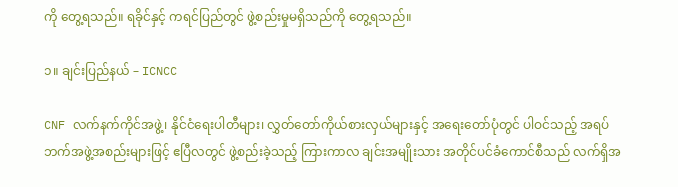ကို တွေ့ရသည်။ ရခိုင်နှင့် ကရင်ပြည်တွင် ဖွဲ့စည်းမှုမရှိသည်ကို တွေ့ရသည်။

၁။ ချင်းပြည်နယ် – ICNCC

CNF လက်နက်ကိုင်အဖွဲ့၊ နိုင်ငံရေးပါတီများ၊ လွှတ်တော်ကိုယ်စားလှယ်များနှင့် အရေးတော်ပုံတွင် ပါဝင်သည့် အရပ်ဘက်အဖွဲ့အစည်းများဖြင့် ဧပြီလတွင် ဖွဲ့စည်းခဲ့သည့် ကြားကာလ ချင်းအမျိုးသား အတိုင်ပင်ခံကောင်စီသည် လက်ရှိအ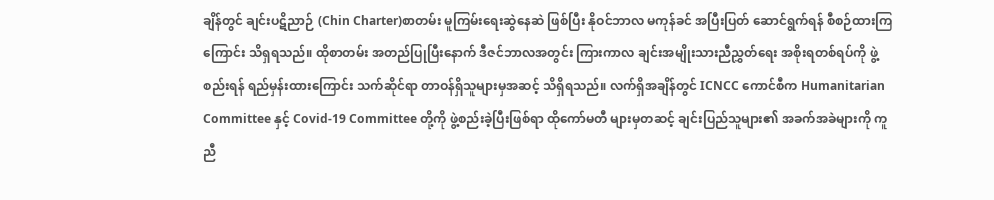ချိန်တွင် ချင်းပဋိညာဉ် (Chin Charter)စာတမ်း မူကြမ်းရေးဆွဲနေဆဲ ဖြစ်ပြီး နိုဝင်ဘာလ မကုန်ခင် အပြီးပြတ် ဆောင်ရွက်ရန် စီစဉ်ထားကြကြောင်း သိရှရသည်။ ထိုစာတမ်း အတည်ပြုပြီးနောက် ဒီဇင်ဘာလအတွင်း ကြားကာလ ချင်းအမျိုးသားညီညွှတ်ရေး အစိုးရတစ်ရပ်ကို ဖွဲ့စည်းရန် ရည်မှန်းထားကြောင်း သက်ဆိုင်ရာ တာဝန်ရှိသူများမှအဆင့် သိရှိရသည်။ လက်ရှိအချိန်တွင် ICNCC ကောင်စီက Humanitarian Committee နှင့် Covid-19 Committee တို့ကို ဖွဲ့စည်းခဲ့ပြီးဖြစ်ရာ ထိုကော်မတီ များမှတဆင့် ချင်းပြည်သူများ၏ အခက်အခဲများကို ကူညီ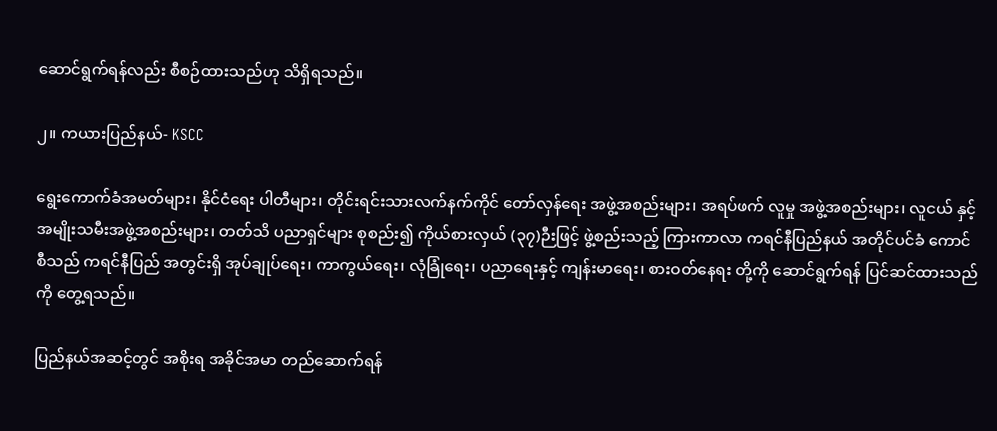ဆောင်ရွက်ရန်လည်း စီစဉ်ထားသည်ဟု သိရှိရသည်။

၂။ ကယားပြည်နယ်- KSCC

ရွေးကောက်ခံအမတ်များ၊ နိုင်ငံရေး ပါတီများ၊ တိုင်းရင်းသားလက်နက်ကိုင် တော်လှန်ရေး အဖွဲ့အစည်းများ၊ အရပ်ဖက် လူမှု အဖွဲ့အစည်းများ၊ လူငယ် နှင့် အမျိုးသမီးအဖွဲ့အစည်းများ၊ တတ်သိ ပညာရှင်များ စုစည်း၍ ကိုယ်စားလှယ် (၃၇)ဉီးဖြင့် ဖွဲ့စည်းသည့် ကြားကာလာ ကရင်နီပြည်နယ် အတိုင်ပင်ခံ ကောင်စီသည် ကရင်နီပြည် အတွင်းရှိ အုပ်ချုပ်ရေး၊ ကာကွယ်ရေး၊ လုံခြုံရေး၊ ပညာရေးနှင့် ကျန်းမာရေး၊ စားဝတ်နေရး တို့ကို ဆောင်ရွက်ရန် ပြင်ဆင်ထားသည်ကို တွေ့ရသည်။

ပြည်နယ်အဆင့်တွင် အစိုးရ အခိုင်အမာ တည်ဆောက်ရန်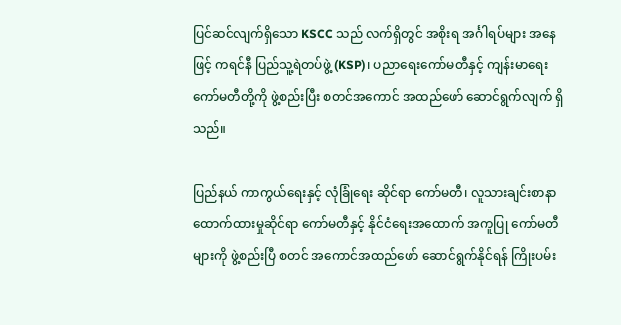ပြင်ဆင်လျက်ရှိသော KSCC သည် လက်ရှိတွင် အစိုးရ အင်္ဂါရပ်များ အနေဖြင့် ကရင်နီ ပြည်သူ့ရဲတပ်ဖွဲ့ (KSP)၊ ပညာရေးကော်မတီနှင့် ကျန်းမာရေးကော်မတီတို့ကို ဖွဲ့စည်းပြီး စတင်အကောင် အထည်ဖော် ဆောင်ရွက်လျက် ရှိသည်။

ပြည်နယ် ကာကွယ်ရေးနှင့် လုံခြုံရေး ဆိုင်ရာ ကော်မတီ၊ လူသားချင်းစာနာ ထောက်ထားမှုဆိုင်ရာ ကော်မတီနှင့် နိုင်ငံရေးအထောက် အကူပြု ကော်မတီများကို ဖွဲ့စည်းပြီ စတင် အကောင်အထည်ဖော် ဆောင်ရွက်နိုင်ရန် ကြိုးပမ်း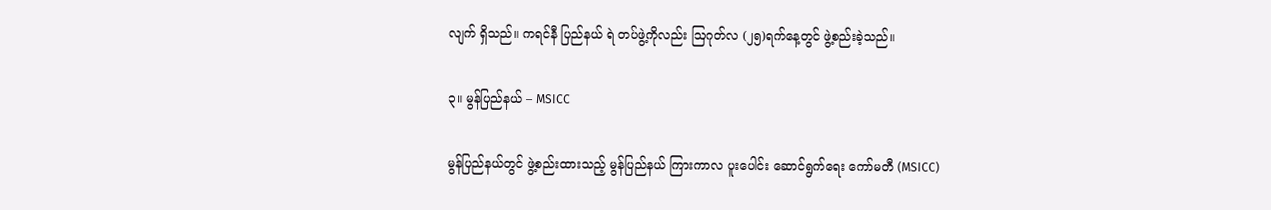လျက် ရှိသည်။ ကရင်နီ ပြည်နယ် ရဲ တပ်ဖွဲ့ကိုလည်း ဩဂုတ်လ (၂၅)ရက်နေ့တွင် ဖွဲ့စည်းခဲ့သည်။

၃။ မွန်ပြည်နယ် – MSICC

မွန်ပြည်နယ်တွင် ဖွဲ့စည်းထားသည့် မွန်ပြည်နယ် ကြားကာလ ပူးပေါင်း ဆောင်ရွက်ရေး ကော်မတီ (MSICC)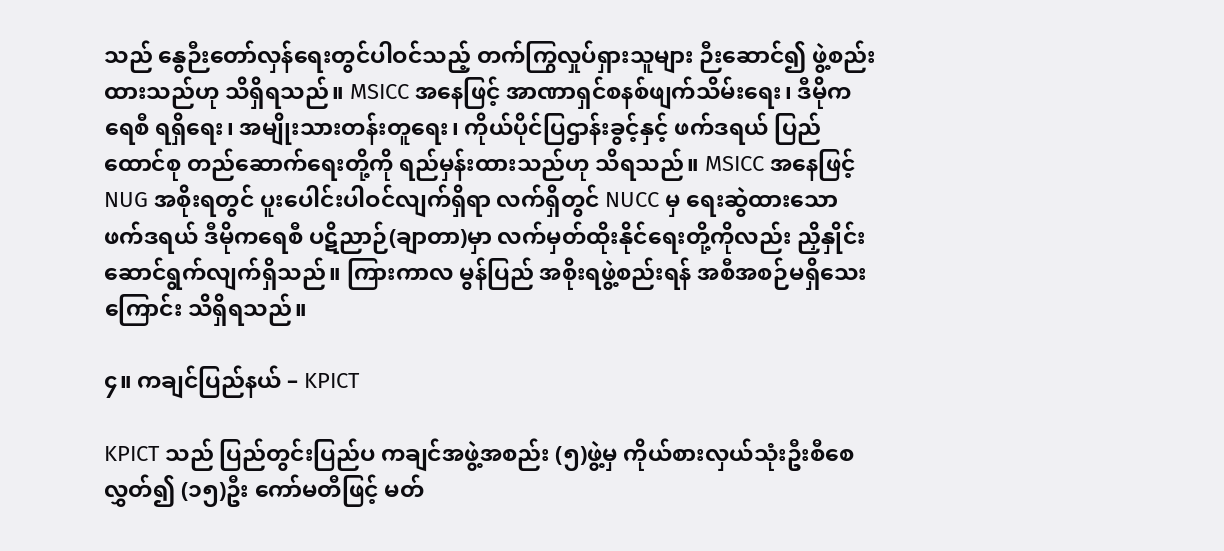သည် နွေဉီးတော်လှန်ရေးတွင်ပါဝင်သည့် တက်ကြွလှုပ်ရှားသူများ ဉီးဆောင်၍ ဖွဲ့စည်းထားသည်ဟု သိရှိရသည်။ MSICC အနေဖြင့် အာဏာရှင်စနစ်ဖျက်သိမ်းရေး၊ ဒီမိုကရေစီ ရရှိရေး၊ အမျိုးသားတန်းတူရေး၊ ကိုယ်ပိုင်ပြဌာန်းခွင့်နှင့် ဖက်ဒရယ် ပြည်ထောင်စု တည်ဆောက်ရေးတို့ကို ရည်မှန်းထားသည်ဟု သိရသည်။ MSICC အနေဖြင့် NUG အစိုးရတွင် ပူးပေါင်းပါဝင်လျက်ရှိရာ လက်ရှိတွင် NUCC မှ ရေးဆွဲထားသော ဖက်ဒရယ် ဒီမိုကရေစီ ပဋိညာဉ်(ချာတာ)မှာ လက်မှတ်ထိုးနိုင်ရေးတို့ကိုလည်း ညှိနှိုင်းဆောင်ရွက်လျက်ရှိသည်။ ကြားကာလ မွန်ပြည် အစိုးရဖွဲ့စည်းရန် အစီအစဉ်မရှိသေးကြောင်း သိရှိရသည်။

၄။ ကချင်ပြည်နယ် – KPICT

KPICT သည် ပြည်တွင်းပြည်ပ ကချင်အဖွဲ့အစည်း (၅)ဖွဲ့မှ ကိုယ်စားလှယ်သုံးဦးစီစေလွှတ်၍ (၁၅)ဦး ကော်မတီဖြင့် မတ်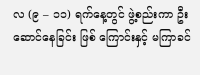လ (၉ – ၁၁) ရက်နေ့တွင် ဖွဲ့စည်းကာ ဦးဆောင်နေခြင်း ဖြစ် ကြောင်းနှင့် မကြာခင်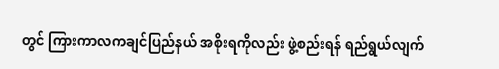တွင် ကြားကာလကချင်ပြည်နယ် အစိုးရကိုလည်း ဖွဲ့စည်းရန် ရည်ရွယ်လျက်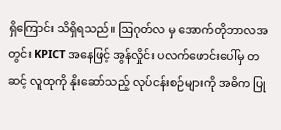ရှိကြောင်း သိရှိရသည်။ ဩဂုတ်လ မှ အောက်တိုဘာလအတွင်း KPICT အနေဖြင့် အွန်လှိုင်း ပလက်ဖောင်းပေါ်မှ တဆင့် လူထုကို နိုးဆော်သည့် လုပ်ငန်းစဉ်များကို အဓိက ပြု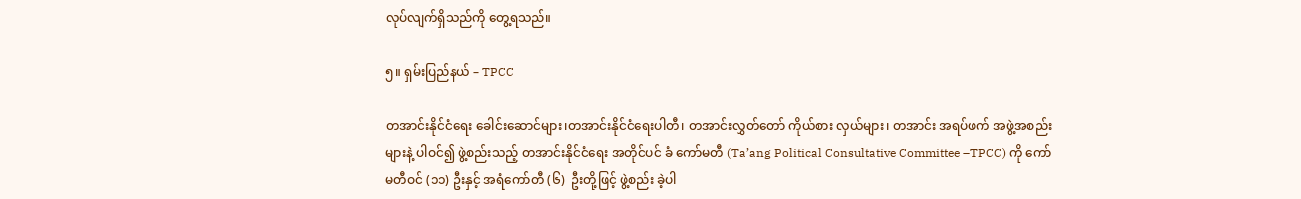လုပ်လျက်ရှိသည်ကို တွေ့ရသည်။

၅။ ရှမ်းပြည်နယ် – TPCC

တအာင်းနိုင်ငံရေး ခေါင်းဆောင်များ၊တအာင်းနိုင်ငံရေးပါတီ၊ တအာင်းလွှတ်တော် ကိုယ်စား လှယ်များ၊ တအာင်း အရပ်ဖက် အဖွဲ့အစည်းများနဲ့ ပါဝင်၍ ဖွဲ့စည်းသည့် တအာင်းနိုင်ငံရေး အတိုင်ပင် ခံ ကော်မတီ (Ta’ang Political Consultative Committee –TPCC) ကို ကော်မတီဝင် (၁၁) ဦးနှင့် အရံကော်တီ (၆)  ဦးတို့ဖြင့် ဖွဲ့စည်း ခဲ့ပါ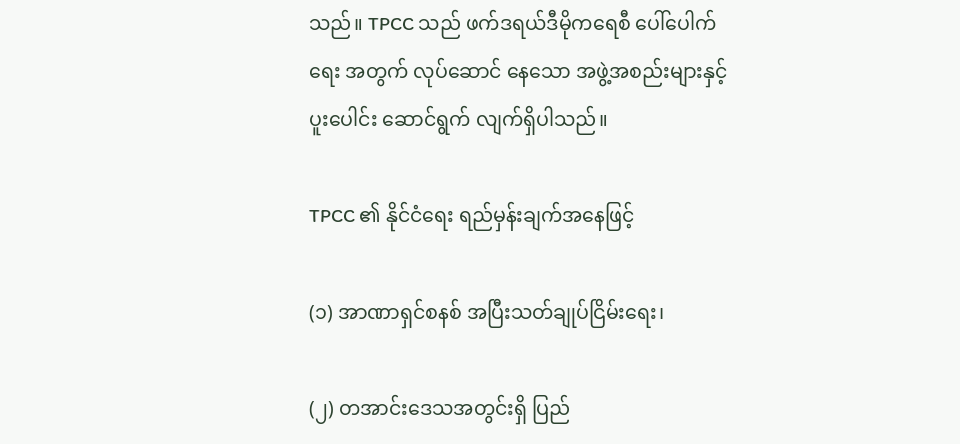သည်။ TPCC သည် ဖက်ဒရယ်ဒီမိုကရေစီ ပေါ်ပေါက်ရေး အတွက် လုပ်ဆောင် နေသော အဖွဲ့အစည်းများနှင့် ပူးပေါင်း ဆောင်ရွက် လျက်ရှိပါသည်။

TPCC ၏ နိုင်ငံရေး ရည်မှန်းချက်အနေဖြင့်

(၁) အာဏာရှင်စနစ် အပြီးသတ်ချုပ်ငြိမ်းရေး၊

(၂) တအာင်းဒေသအတွင်းရှိ ပြည်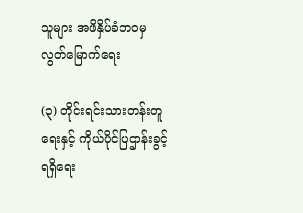သူများ အဖိနှိပ်ခံဘဝမှ လွတ်မြောက်ရေး

(၃) တိုင်းရင်းသားတန်းတူရေးနှင့် ကိုယ်ပိုင်ပြဌာန်းခွင့်ရရှိရေး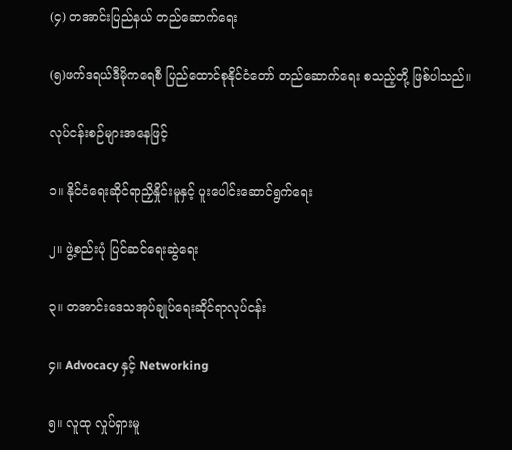(၄) တအာင်းပြည်နယ် တည်ဆောက်ရေး

(၅)ဖက်ဒရယ်ဒီမိုကရေစီ ပြည်ထောင်စုနိုင်ငံတော် တည်ဆောက်ရေး စသည့်တို့ ဖြစ်ပါသည်။

လုပ်ငန်းစဉ်များအနေဖြင့်

၁။ နိုင်ငံရေးဆိုင်ရာညှိနှိုင်းမူနှင့် ပူးပေါင်းဆောင်ရွက်ရေး

၂။ ဖွဲ့စည်းပုံ ပြင်ဆင်ရေးဆွဲရေး

၃။ တအာင်းဒေသအုပ်ချုပ်ရေးဆိုင်ရာလုပ်ငန်း

၄။ Advocacy နှင့် Networking

၅။ လူထု လှုပ်ရှားမူ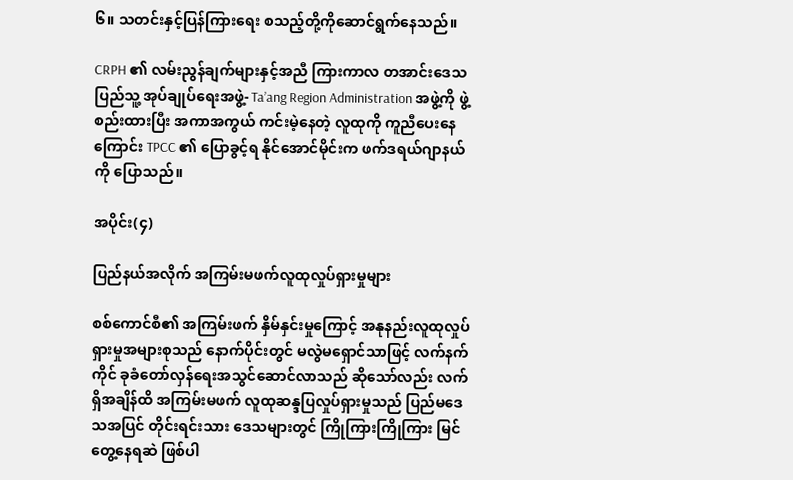၆။ သတင်းနှင့်ပြန်ကြားရေး စသည့်တို့ကိုဆောင်ရွက်နေသည်။

CRPH ၏ လမ်းညွန်ချက်များနှင့်အညီ ကြားကာလ တအာင်းဒေသပြည်သူ့ အုပ်ချုပ်ရေးအဖွဲ့- Ta’ang Region Administration အဖွဲ့ကို ဖွဲ့စည်းထားပြီး အကာအကွယ် ကင်းမဲ့နေတဲ့ လူထုကို ကူညီပေးနေ ကြောင်း TPCC ၏ ပြောခွင့်ရ နိုင်အောင်မိုင်းက ဖက်ဒရယ်ဂျာနယ်ကို ပြောသည်။

အပိုင်း(၄)

ပြည်နယ်အလိုက် အကြမ်းမဖက်လူထုလှုပ်ရှားမှုများ

စစ်ကောင်စီ၏ အကြမ်းဖက် နှိမ်နှင်းမှုကြောင့် အနုနည်းလူထုလှုပ်ရှားမှုအများစုသည် နောက်ပိုင်းတွင် မလွဲမရှောင်သာဖြင့် လက်နက်ကိုင် ခုခံတော်လှန်ရေးအသွင်ဆောင်လာသည် ဆိုသော်လည်း လက်ရှိအချိန်ထိ အကြမ်းမဖက် လူထုဆန္ဒပြလှုပ်ရှားမှုသည် ပြည်မဒေသအပြင် တိုင်းရင်းသား ဒေသများတွင် ကြိုကြားကြိုကြား မြင်တွေ့နေရဆဲ ဖြစ်ပါ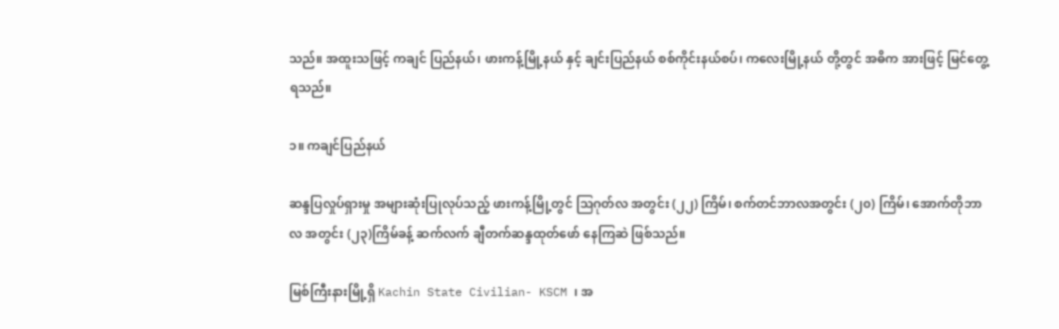သည်။ အထူးသဖြင့် ကချင် ပြည်နယ်၊ ဖားကန့်မြို့နယ် နှင့် ချင်းပြည်နယ် စစ်ကိုင်းနယ်စပ်၊ ကလေးမြို့နယ် တို့တွင် အဓိက အားဖြင့် မြင်တွေ့ရသည်။

၁။ ကချင်ပြည်နယ်

ဆန္ဒပြလှုပ်ရှားမှု အများဆုံးပြုလုပ်သည့် ဖားကန့်မြို့တွင် သြဂုတ်လ အတွင်း (၂၂) ကြိမ်၊ စက်တင်ဘာလအတွင်း (၂၀) ကြိမ်၊ အောက်တိုဘာလ အတွင်း (၂၃)ကြိမ်ခန့် ဆက်လက် ချီတက်ဆန္ဒထုတ်ဖော် နေကြဆဲ ဖြစ်သည်။

မြစ်ကြီးနားမြို့ရှိ Kachin State Civilian- KSCM ၊ အ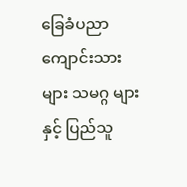ခြေခံပညာကျောင်းသားများ သမဂ္ဂ များနှင့် ပြည်သူ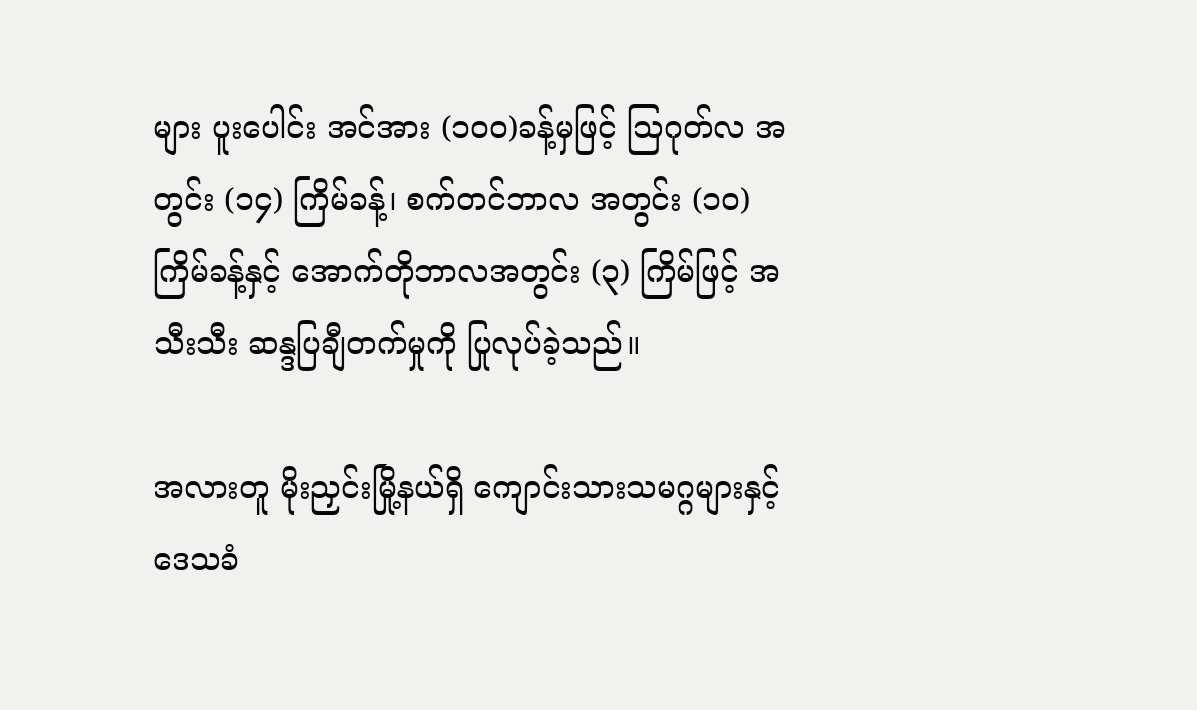များ ပူးပေါင်း အင်အား (၁၀၀)ခန့်မှဖြင့် သြဂုတ်လ အတွင်း (၁၄) ကြိမ်ခန့်၊ စက်တင်ဘာလ အတွင်း (၁၀)ကြိမ်ခန့်နှင့် အောက်တိုဘာလအတွင်း (၃) ကြိမ်ဖြင့် အသီးသီး ဆန္ဒပြချီတက်မှုကို ပြုလုပ်ခဲ့သည်။

အလားတူ မိုးညှင်းမြို့နယ်ရှိ ကျောင်းသားသမဂ္ဂများနှင့်‌ ဒေသခံ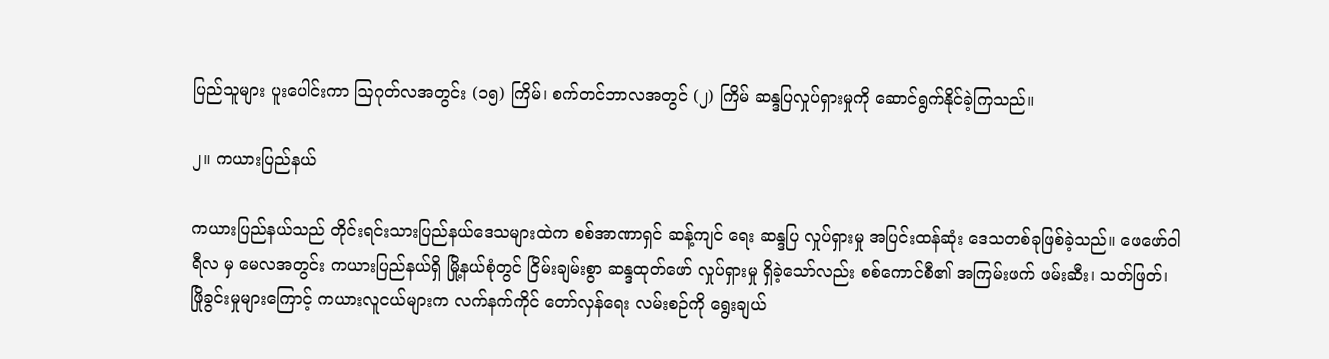ပြည်သူများ ပူးပေါင်းကာ ဩဂုတ်လအတွင်း (၁၅) ကြိမ်၊ စက်တင်ဘာလအတွင် (၂) ကြိမ် ဆန္ဒပြလှုပ်ရှားမှုကို ဆောင်ရွက်နိုင်ခဲ့ကြသည်။

၂။ ကယားပြည်နယ်

ကယားပြည်နယ်သည် တိုင်းရင်းသားပြည်နယ်ဒေသများထဲက စစ်အာဏာရှင် ဆန့်ကျင် ရေး ဆန္ဒပြ လှုပ်ရှားမှု အပြင်းထန်ဆုံး ဒေသတစ်ခုဖြစ်ခဲ့သည်။ ဖေဖော်ဝါရီလ မှ မေလအတွင်း ကယားပြည်နယ်ရှိ မြို့နယ်စုံတွင် ငြိမ်းချမ်းစွာ ဆန္ဒထုတ်ဖော် လှုပ်ရှားမှု ရှိခဲ့သော်လည်း စစ်ကောင်စီ၏ အကြမ်းဖက် ဖမ်းဆီး၊ သတ်ဖြတ်၊ ဖြိုခွင်းမှုများကြောင့် ကယားလူငယ်များက လက်နက်ကိုင် တော်လှန်ရေး လမ်းစဉ်ကို ရွေးချယ်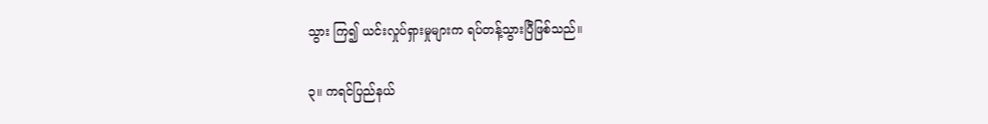သွား ကြ၍ ယင်းလှုပ်ရှားမှုများက ရပ်တန့်သွားပြီဖြစ်သည်။

၃။ ကရင်ပြည်နယ်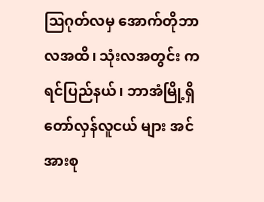ဩဂုတ်လမှ အောက်တိုဘာလအထိ၊ သုံးလအတွင်း ကရင်ပြည်နယ်၊ ဘာအံမြို့ရှိ တော်လှန်လူငယ် များ အင်အားစု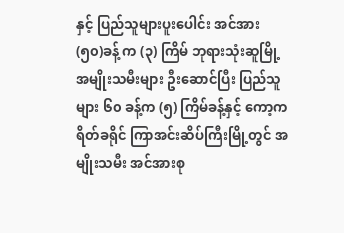နှင့် ပြည်သူများပူးပေါင်း အင်အား (၅၀)ခန့် က (၃) ကြိမ် ဘုရားသုံးဆူမြို့ အမျိုးသမီးများ ဦးဆောင်ပြီး ပြည်သူများ ၆၀ ခန့်က (၅) ကြိမ်ခန့်နှင့် ကော့ကရိတ်ခရိုင် ကြာအင်းဆိပ်ကြီးမြို့တွင် အမျိုးသမီး အင်အားစု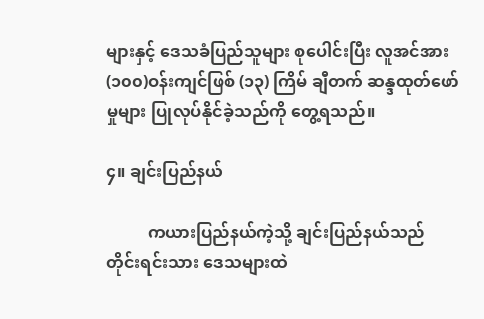များနှင့် ဒေသခံပြည်သူများ စုပေါင်းပြီး လူအင်အား (၁၀၀)ဝန်းကျင်ဖြစ် (၁၃) ကြိမ် ချီတက် ဆန္ဒထုတ်ဖော်မှုများ ပြုလုပ်နိုင်ခဲ့သည်ကို တွေ့ရသည်။

၄။ ချင်းပြည်နယ်

          ကယားပြည်နယ်ကဲ့သို့ ချင်းပြည်နယ်သည် တိုင်းရင်းသား ဒေသများထဲ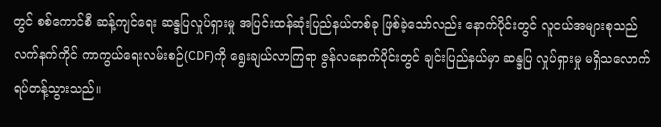တွင် စစ်ကောင်စီ ဆန့်ကျင်ရေး ဆန္ဒပြလှုပ်ရှားမှု အပြင်းထန်ဆုံးပြည်နယ်တစ်ခု ဖြစ်ခဲ့သော်လည်း နောက်ပိုင်းတွင် လူငယ်အများစုသည် လက်နက်ကိုင် ကာကွယ်ရေးလမ်းစဉ်(CDF)ကို ရွေးချယ်လာကြရာ ဇွန်လနောက်ပိုင်းတွင် ချင်းပြည်နယ်မှာ ဆန္ဒပြ လှုပ်ရှားမှု မရှိသလောက် ရပ်တန့်သွားသည်။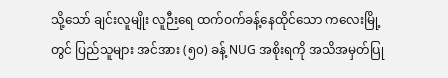သို့သော် ချင်းလူမျိုး လူဉီးရေ ထက်ဝက်ခန့်နေထိုင်သော ကလေးမြို့တွင် ပြည်သူများ အင်အား (၅၀) ခန့် NUG အစိုးရကို အသိအမှတ်ပြု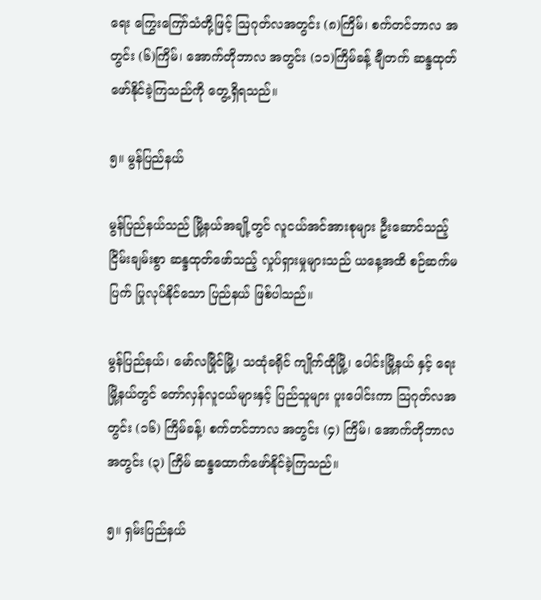ရေး ကြွေးကြော်သံတို့ဖြင့် ဩဂုတ်လအတွင်း (၈)ကြိမ်၊ စက်တင်ဘာလ အတွင်း (၆)ကြိမ်၊ အောက်တိုဘာလ အတွင်း (၁၁)ကြိမ်ခန့် ချီတက် ဆန္ဒထုတ်ဖော်နိုင်ခဲ့ကြသည်ကို တွေ့ရှိရသည်။

၅။ မွန်ပြည်နယ်

မွန်ပြည်နယ်သည် မြို့နယ်အချို့တွင် လူငယ်အင်အားစုများ ဦးဆောင်သည့် ငြိမ်းချမ်းစွာ ဆန္ဒထုတ်ဖော်သည့် လှုပ်ရှားမှုများသည် ယနေ့အထိ စဉ်ဆက်မပြက် ပြုလုပ်နိုင်သော ပြည်နယ် ဖြစ်ပါသည်။

မွန်ပြည်နယ်၊ မော်လမြိုင်မြို့၊ သထုံခရိုင် ကျိုက်ထိုမြို့၊ ပေါင်းမြို့နယ် နှင့် ရေးမြို့နယ်တွင် တော်လှန်လူငယ်များနှင့် ပြည်သူများ ပူးပေါင်းကာ သြဂုတ်လအတွင်း (၁၆) ကြိမ်ခန့်၊ စက်တင်ဘာလ အတွင်း (၄) ကြိမ်၊ အောက်တိုဘာလ အတွင်း (၃) ကြိမ် ဆန္ဒထောက်ဖော်နိုင်ခဲ့ကြသည်။

၅။ ရှမ်းပြည်နယ်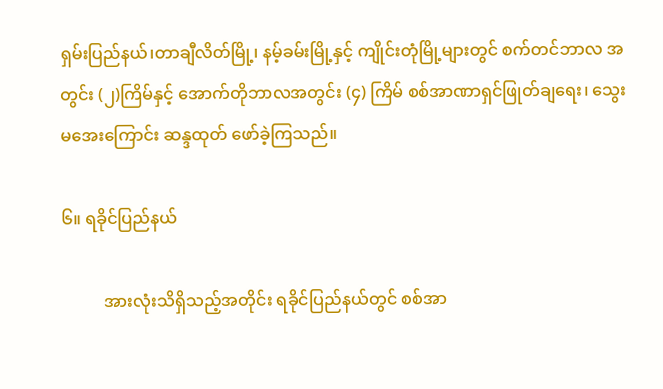ရှမ်းပြည်နယ်၊တာချီလိတ်မြို့၊ နမ့်ခမ်းမြို့နှင့် ကျိုင်းတုံမြို့များတွင် စက်တင်ဘာလ အတွင်း (၂)ကြိမ်နှင့် အောက်တိုဘာလအတွင်း (၄) ကြိမ် စစ်အာဏာရှင်ဖြုတ်ချရေး၊ သွေးမအေးကြောင်း ဆန္ဒထုတ် ဖော်ခဲ့ကြသည်။

၆။ ရခိုင်ပြည်နယ်

          အားလုံးသိရှိသည့်အတိုင်း ရခိုင်ပြည်နယ်တွင် စစ်အာ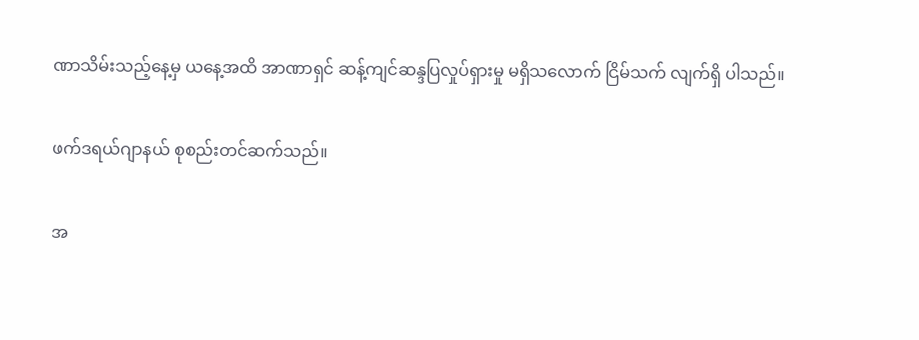ဏာသိမ်းသည့်နေ့မှ ယနေ့အထိ အာဏာရှင် ဆန့်ကျင်ဆန္ဒပြလှုပ်ရှားမှု မရှိသလောက် ငြိမ်သက် လျက်ရှိ ပါသည်။

ဖက်ဒရယ်ဂျာနယ် စုစည်းတင်ဆက်သည်။

အ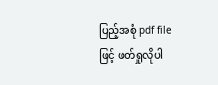ပြည့်အစုံ pdf file ဖြင့် ဖတ်ရှုလိုပါ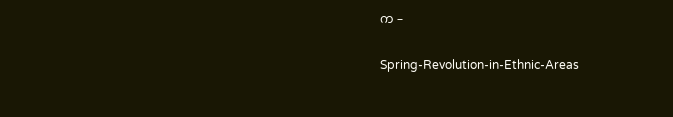က –

Spring-Revolution-in-Ethnic-Areas